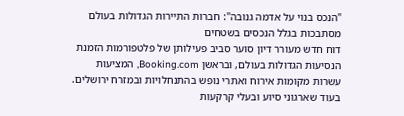"הנכס בנוי על אדמה גנובה": חברות התיירות הגדולות בעולם מסתבכות בגלל הנכסים בשטחים
דוח חדש מעורר דיון סוער סביב פעילותן של פלטפורמות הזמנת הנסיעות הגדולות בעולם, ובראשן Booking.com, המציעות עשרות מקומות אירוח ואתרי נופש בהתנחלויות ובמזרח ירושלים. בעוד שארגוני סיוע ובעלי קרקעות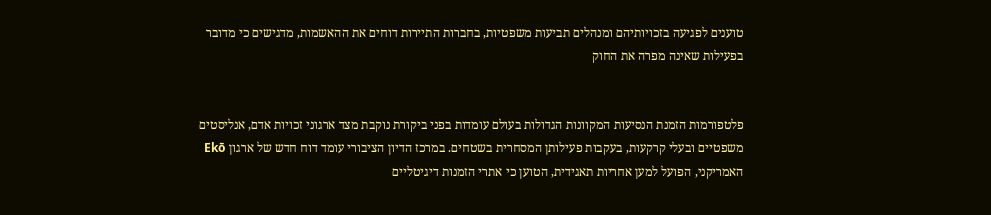טוענים לפגיעה בזכויותיהם ומנהלים תביעות משפטיות, בחברות התיירות דוחים את ההאשמות, מדגישים כי מדובר בפעילות שאינה מפרה את החוק


פלטפורמות הזמנת הנסיעות המקוונות הגדולות בעולם עומדות בפני ביקורת נוקבת מצד ארגוני זכויות אדם, אנליסטים משפטיים ובעלי קרקעות, בעקבות פעילותן המסחרית בשטחים. במרכז הדיון הציבורי עומד דוח חדש של ארגון Ekō האמריקני, הפועל למען אחריות תאגידית, הטוען כי אתרי הזמנות דיגיטליים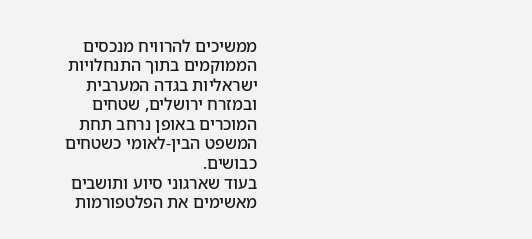ממשיכים להרוויח מנכסים הממוקמים בתוך התנחלויות ישראליות בגדה המערבית ובמזרח ירושלים, שטחים המוכרים באופן נרחב תחת המשפט הבין-לאומי כשטחים כבושים.
בעוד שארגוני סיוע ותושבים מאשימים את הפלטפורמות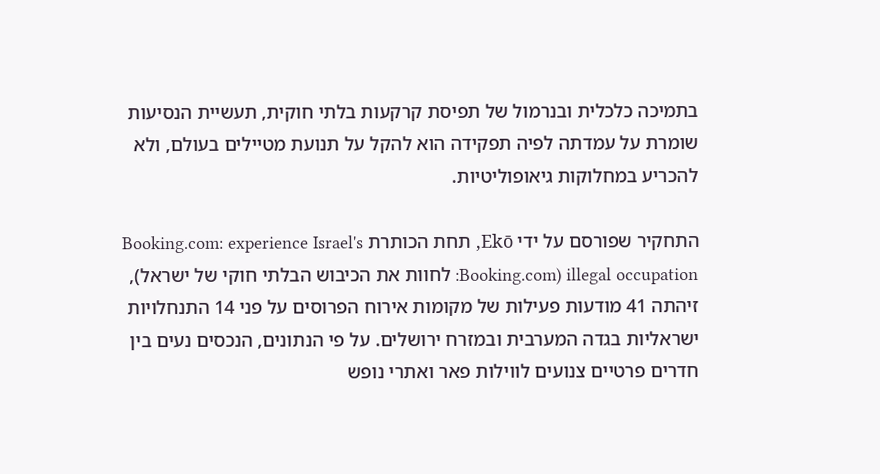בתמיכה כלכלית ובנרמול של תפיסת קרקעות בלתי חוקית, תעשיית הנסיעות שומרת על עמדתה לפיה תפקידה הוא להקל על תנועת מטיילים בעולם, ולא להכריע במחלוקות גיאופוליטיות.

התחקיר שפורסם על ידי Ekō, תחת הכותרת Booking.com: experience Israel's illegal occupation (Booking.com: לחוות את הכיבוש הבלתי חוקי של ישראל), זיהתה 41 מודעות פעילות של מקומות אירוח הפרוסים על פני 14 התנחלויות ישראליות בגדה המערבית ובמזרח ירושלים. על פי הנתונים, הנכסים נעים בין חדרים פרטיים צנועים לווילות פאר ואתרי נופש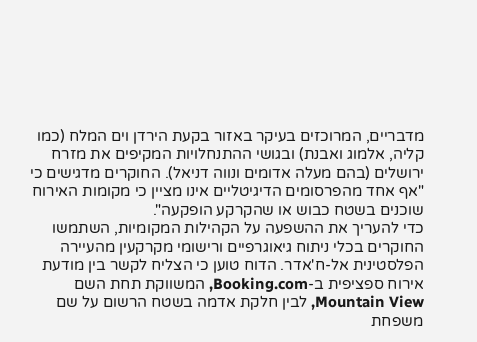מדבריים, המרוכזים בעיקר באזור בקעת הירדן וים המלח (כמו קליה, אלמוג ואבנת) ובגושי ההתנחלויות המקיפים את מזרח ירושלים (בהם מעלה אדומים ונווה דניאל). החוקרים מדגישים כי "אף אחד מהפרסומים הדיגיטליים אינו מציין כי מקומות האירוח שוכנים בשטח כבוש או שהקרקע הופקעה".
כדי להעריך את ההשפעה על הקהילות המקומיות, השתמשו החוקרים בכלי ניתוח גיאוגרפיים ורישומי מקרקעין מהעיירה הפלסטינית אל-ח'אדר. הדוח טוען כי הצליח לקשר בין מודעת אירוח ספציפית ב-Booking.com, המשווקת תחת השם Mountain View, לבין חלקת אדמה בשטח הרשום על שם משפחת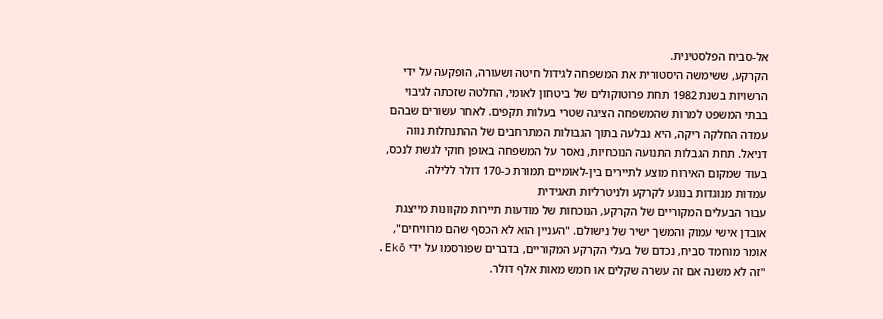אל-סביח הפלסטינית.
הקרקע, ששימשה היסטורית את המשפחה לגידול חיטה ושעורה, הופקעה על ידי הרשויות בשנת 1982 תחת פרוטוקולים של ביטחון לאומי, החלטה שזכתה לגיבוי בבתי המשפט למרות שהמשפחה הציגה שטרי בעלות תקפים. לאחר עשורים שבהם עמדה החלקה ריקה, היא נבלעה בתוך הגבולות המתרחבים של ההתנחלות נווה דניאל. תחת הגבלות התנועה הנוכחיות, נאסר על המשפחה באופן חוקי לגשת לנכס, בעוד שמקום האירוח מוצע לתיירים בין-לאומיים תמורת כ-170 דולר ללילה.
עמדות מנוגדות בנוגע לקרקע ולניטרליות תאגידית
עבור הבעלים המקוריים של הקרקע, הנוכחות של מודעות תיירות מקוונות מייצגת אובדן אישי עמוק והמשך ישיר של נישולם. "העניין הוא לא הכסף שהם מרוויחים", אומר מוחמד סביח, נכדם של בעלי הקרקע המקוריים, בדברים שפורסמו על ידי Ekō. "זה לא משנה אם זה עשרה שקלים או חמש מאות אלף דולר.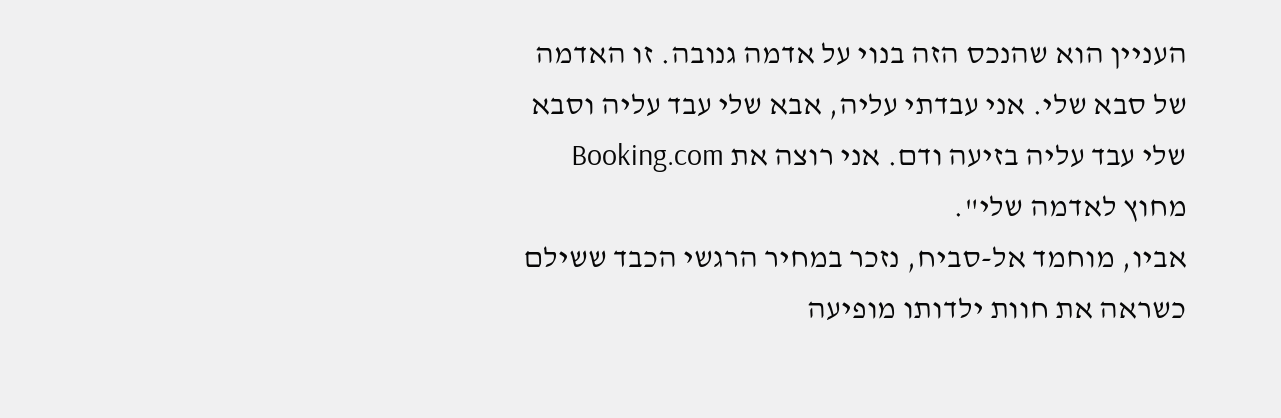העניין הוא שהנכס הזה בנוי על אדמה גנובה. זו האדמה של סבא שלי. אני עבדתי עליה, אבא שלי עבד עליה וסבא שלי עבד עליה בזיעה ודם. אני רוצה את Booking.com מחוץ לאדמה שלי".
אביו, מוחמד אל-סביח, נזכר במחיר הרגשי הכבד ששילם כשראה את חוות ילדותו מופיעה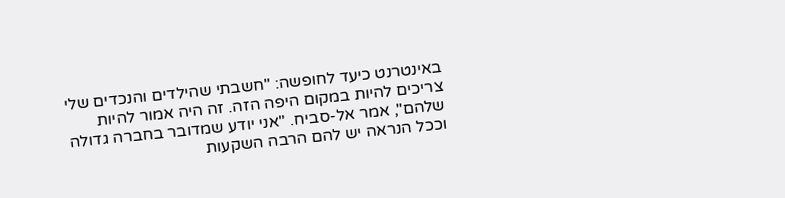באינטרנט כיעד לחופשה: "חשבתי שהילדים והנכדים שלי צריכים להיות במקום היפה הזה. זה היה אמור להיות שלהם", אמר אל-סביח. "אני יודע שמדובר בחברה גדולה וככל הנראה יש להם הרבה השקעות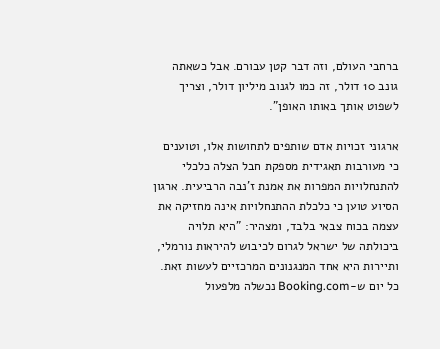ברחבי העולם, וזה דבר קטן עבורם. אבל כשאתה גונב 10 דולר, זה כמו לגנוב מיליון דולר, וצריך לשפוט אותך באותו האופן".

ארגוני זכויות אדם שותפים לתחושות אלו, וטוענים כי מעורבות תאגידית מספקת חבל הצלה כלכלי להתנחלויות המפרות את אמנת ז'נבה הרביעית. ארגון הסיוע טוען כי כלכלת ההתנחלויות אינה מחזיקה את עצמה בכוח צבאי בלבד, ומצהיר: "היא תלויה ביכולתה של ישראל לגרום לכיבוש להיראות נורמלי, ותיירות היא אחד המנגנונים המרכזיים לעשות זאת. כל יום ש-Booking.com נכשלה מלפעול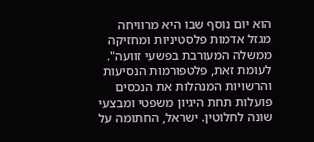הוא יום נוסף שבו היא מרוויחה מגזל אדמות פלסטיניות ומחזיקה ממשלה המעורבת בפשעי זוועה".
לעומת זאת, פלטפורמות הנסיעות והרשויות המנהלות את הנכסים פועלות תחת היגיון משפטי ומבצעי שונה לחלוטין. ישראל, החתומה על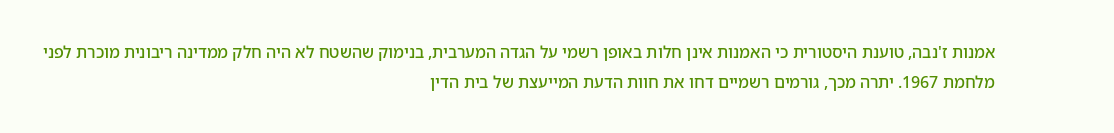אמנות ז'נבה, טוענת היסטורית כי האמנות אינן חלות באופן רשמי על הגדה המערבית, בנימוק שהשטח לא היה חלק ממדינה ריבונית מוכרת לפני מלחמת 1967. יתרה מכך, גורמים רשמיים דחו את חוות הדעת המייעצת של בית הדין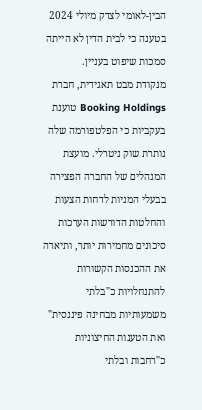הבין-לאומי לצדק מיולי 2024 בטענה כי לבית הדין לא הייתה סמכות שיפוט בעניין.
מנקודת מבט תאגידית, חברת Booking Holdings טוענת בעקביות כי הפלטפורמה שלה נותרת שוק ניטרלי. מועצת המנהלים של החברה הפצירה בבעלי המניות לדחות הצעות והחלטות הדורשות הערכות סיכונים מחמירות יותר, ותיארה את ההכנסות הקשורות להתנחלויות כ"בלתי משמעותיות מבחינה פיננסית" ואת הטענות החיצוניות כ"רחבות ובלתי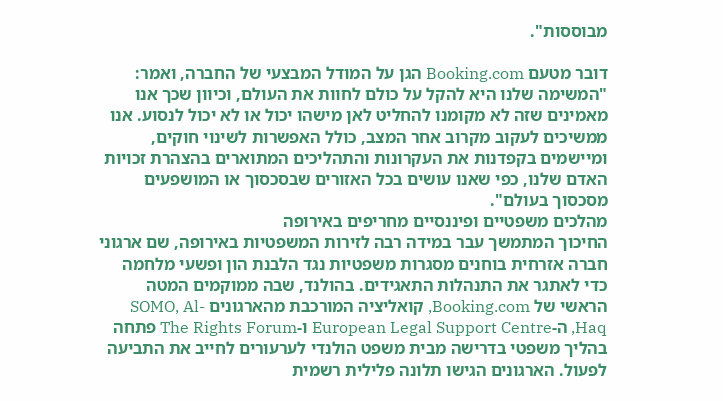מבוססות".

דובר מטעם Booking.com הגן על המודל המבצעי של החברה, ואמר: "המשימה שלנו היא להקל על כולם לחוות את העולם, וכיוון שכך אנו מאמינים שזה לא מקומנו להחליט לאן מישהו יכול או לא יכול לנסוע. אנו ממשיכים לעקוב מקרוב אחר המצב, כולל האפשרות לשינוי חוקים, ומיישמים בקפדנות את העקרונות והתהליכים המתוארים בהצהרת זכויות האדם שלנו, כפי שאנו עושים בכל האזורים שבסכסוך או המושפעים מסכסוך בעולם".
מהלכים משפטיים ופיננסיים מחריפים באירופה
החיכוך המתמשך עבר במידה רבה לזירות המשפטיות באירופה, שם ארגוני חברה אזרחית בוחנים מסגרות משפטיות נגד הלבנת הון ופשעי מלחמה כדי לאתגר את התנהלות התאגידים. בהולנד, שבה ממוקמים המטה הראשי של Booking.com, קואליציה המורכבת מהארגונים SOMO, Al-Haq, ה-European Legal Support Centre ו-The Rights Forum פתחה בהליך משפטי בדרישה מבית משפט הולנדי לערעורים לחייב את התביעה לפעול. הארגונים הגישו תלונה פלילית רשמית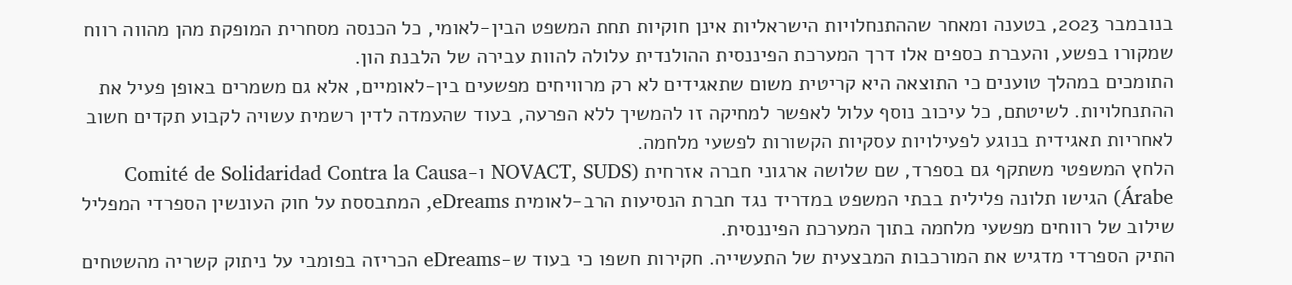בנובמבר 2023, בטענה ומאחר שההתנחלויות הישראליות אינן חוקיות תחת המשפט הבין-לאומי, כל הכנסה מסחרית המופקת מהן מהווה רווח שמקורו בפשע, והעברת כספים אלו דרך המערכת הפיננסית ההולנדית עלולה להוות עבירה של הלבנת הון.
התומכים במהלך טוענים כי התוצאה היא קריטית משום שתאגידים לא רק מרוויחים מפשעים בין-לאומיים, אלא גם משמרים באופן פעיל את ההתנחלויות. לשיטתם, כל עיכוב נוסף עלול לאפשר למחיקה זו להמשיך ללא הפרעה, בעוד שהעמדה לדין רשמית עשויה לקבוע תקדים חשוב לאחריות תאגידית בנוגע לפעילויות עסקיות הקשורות לפשעי מלחמה.
הלחץ המשפטי משתקף גם בספרד, שם שלושה ארגוני חברה אזרחית (NOVACT, SUDS ו-Comité de Solidaridad Contra la Causa Árabe) הגישו תלונה פלילית בבתי המשפט במדריד נגד חברת הנסיעות הרב-לאומית eDreams, המתבססת על חוק העונשין הספרדי המפליל שילוב של רווחים מפשעי מלחמה בתוך המערכת הפיננסית.
התיק הספרדי מדגיש את המורכבות המבצעית של התעשייה. חקירות חשפו כי בעוד ש-eDreams הכריזה בפומבי על ניתוק קשריה מהשטחים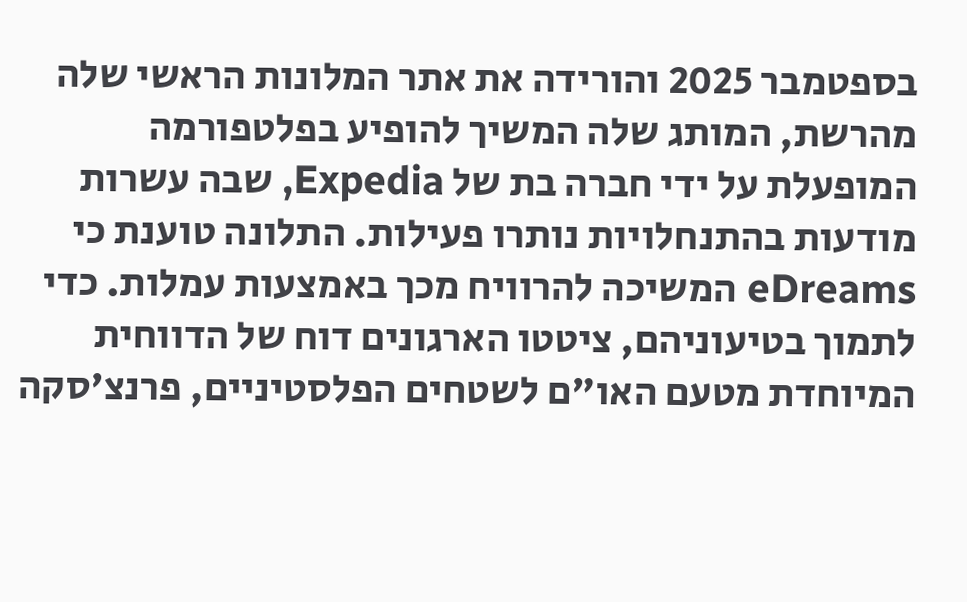בספטמבר 2025 והורידה את אתר המלונות הראשי שלה מהרשת, המותג שלה המשיך להופיע בפלטפורמה המופעלת על ידי חברה בת של Expedia, שבה עשרות מודעות בהתנחלויות נותרו פעילות. התלונה טוענת כי eDreams המשיכה להרוויח מכך באמצעות עמלות. כדי לתמוך בטיעוניהם, ציטטו הארגונים דוח של הדווחית המיוחדת מטעם האו"ם לשטחים הפלסטיניים, פרנצ'סקה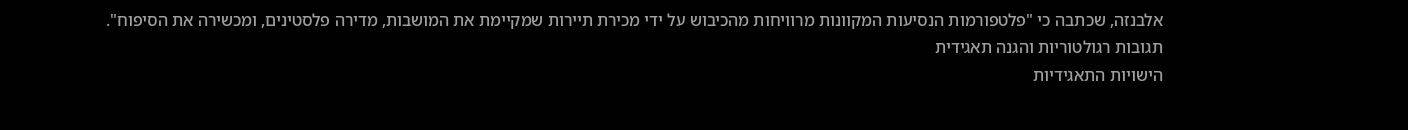אלבנזה, שכתבה כי "פלטפורמות הנסיעות המקוונות מרוויחות מהכיבוש על ידי מכירת תיירות שמקיימת את המושבות, מדירה פלסטינים, ומכשירה את הסיפוח".
תגובות רגולטוריות והגנה תאגידית
הישויות התאגידיות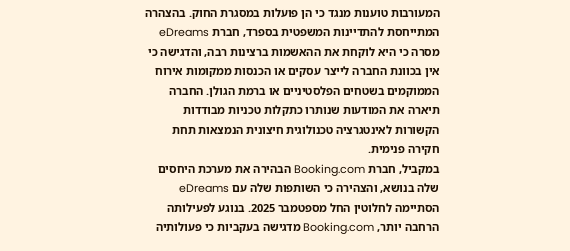המעורבות טוענות מנגד כי הן פועלות במסגרת החוק. בהצהרה המתייחסת להתדיינות המשפטית בספרד, חברת eDreams מסרה כי היא לוקחת את ההאשמות ברצינות רבה, והדגישה כי אין בכוונת החברה לייצר עסקים או הכנסות ממקומות אירוח הממוקמים בשטחים הפלסטיניים או ברמת הגולן. החברה תיארה את המודעות שנותרו כתקלות טכניות מבודדות הקשורות לאינטגרציה טכנולוגית חיצונית הנמצאות תחת חקירה פנימית.
במקביל, חברת Booking.com הבהירה את מערכת היחסים שלה בנושא, והצהירה כי השותפות שלה עם eDreams הסתיימה לחלוטין החל מספטמבר 2025. בנוגע לפעילותה הרחבה יותר, Booking.com מדגישה בעקביות כי פעולותיה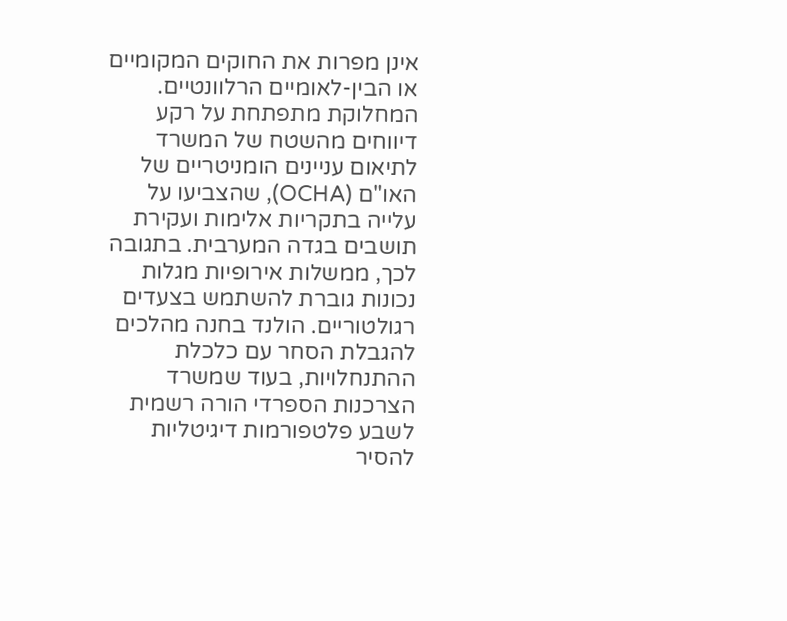אינן מפרות את החוקים המקומיים או הבין-לאומיים הרלוונטיים.
המחלוקת מתפתחת על רקע דיווחים מהשטח של המשרד לתיאום עניינים הומניטריים של האו"ם (OCHA), שהצביעו על עלייה בתקריות אלימות ועקירת תושבים בגדה המערבית. בתגובה לכך, ממשלות אירופיות מגלות נכונות גוברת להשתמש בצעדים רגולטוריים. הולנד בחנה מהלכים להגבלת הסחר עם כלכלת ההתנחלויות, בעוד שמשרד הצרכנות הספרדי הורה רשמית לשבע פלטפורמות דיגיטליות להסיר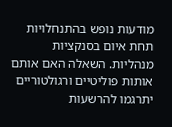מודעות נופש בהתנחלויות תחת איום בסנקציות מנהליות. השאלה האם אותם אותות פוליטיים ורגולטוריים יתרגמו להרשעות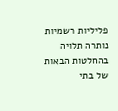פליליות רשמיות נותרה תלויה בהחלטות הבאות של בתי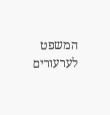המשפט לערעורים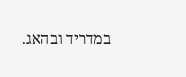במדריד ובהאג.